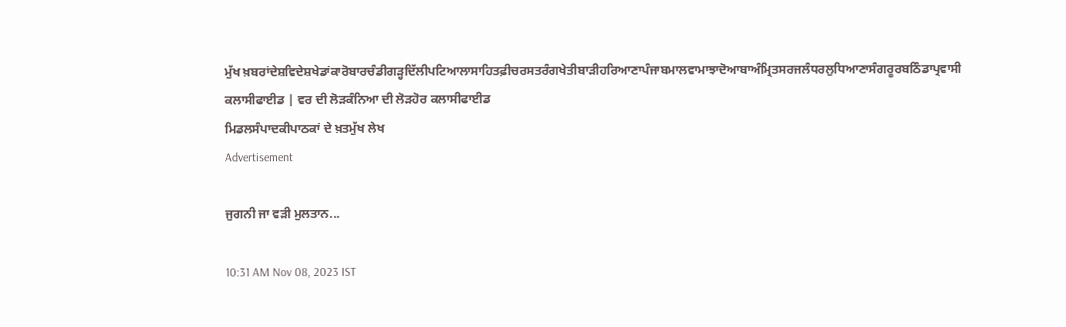ਮੁੱਖ ਖ਼ਬਰਾਂਦੇਸ਼ਵਿਦੇਸ਼ਖੇਡਾਂਕਾਰੋਬਾਰਚੰਡੀਗੜ੍ਹਦਿੱਲੀਪਟਿਆਲਾਸਾਹਿਤਫ਼ੀਚਰਸਤਰੰਗਖੇਤੀਬਾੜੀਹਰਿਆਣਾਪੰਜਾਬਮਾਲਵਾਮਾਝਾਦੋਆਬਾਅੰਮ੍ਰਿਤਸਰਜਲੰਧਰਲੁਧਿਆਣਾਸੰਗਰੂਰਬਠਿੰਡਾਪ੍ਰਵਾਸੀ
ਕਲਾਸੀਫਾਈਡ | ਵਰ ਦੀ ਲੋੜਕੰਨਿਆ ਦੀ ਲੋੜਹੋਰ ਕਲਾਸੀਫਾਈਡ
ਮਿਡਲਸੰਪਾਦਕੀਪਾਠਕਾਂ ਦੇ ਖ਼ਤਮੁੱਖ ਲੇਖ
Advertisement

ਜੁਗਨੀ ਜਾ ਵੜੀ ਮੁਲਤਾਨ...

10:31 AM Nov 08, 2023 IST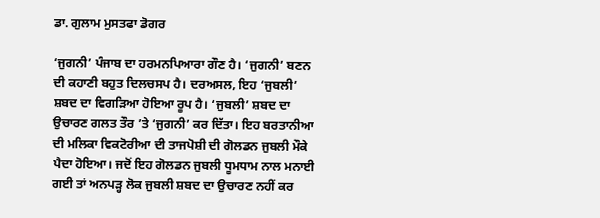ਡਾ. ਗੁਲਾਮ ਮੁਸਤਫਾ ਡੋਗਰ

‘ਜੁਗਨੀ’ ਪੰਜਾਬ ਦਾ ਹਰਮਨਪਿਆਰਾ ਗੌਣ ਹੈ। ‘ਜੁਗਨੀ’ ਬਣਨ ਦੀ ਕਹਾਣੀ ਬਹੁਤ ਦਿਲਚਸਪ ਹੈ। ਦਰਅਸਲ, ਇਹ ‘ਜੁਬਲੀ’ ਸ਼ਬਦ ਦਾ ਵਿਗੜਿਆ ਹੋਇਆ ਰੂਪ ਹੈ। ‘ਜੁਬਲੀ’ ਸ਼ਬਦ ਦਾ ਉਚਾਰਣ ਗਲਤ ਤੌਰ ’ਤੇ ‘ਜੁਗਨੀ’ ਕਰ ਦਿੱਤਾ। ਇਹ ਬਰਤਾਨੀਆ ਦੀ ਮਲਿਕਾ ਵਿਕਟੋਰੀਆ ਦੀ ਤਾਜਪੋਸ਼ੀ ਦੀ ਗੋਲਡਨ ਜੁਬਲੀ ਮੌਕੇ ਪੈਦਾ ਹੋਇਆ। ਜਦੋਂ ਇਹ ਗੋਲਡਨ ਜੁਬਲੀ ਧੂਮਧਾਮ ਨਾਲ ਮਨਾਈ ਗਈ ਤਾਂ ਅਨਪੜ੍ਹ ਲੋਕ ਜੁਬਲੀ ਸ਼ਬਦ ਦਾ ਉਚਾਰਣ ਨਹੀਂ ਕਰ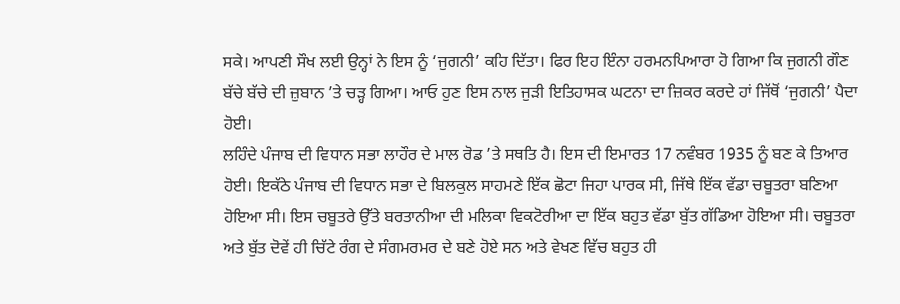ਸਕੇ। ਆਪਣੀ ਸੌਖ ਲਈ ਉਨ੍ਹਾਂ ਨੇ ਇਸ ਨੂੰ ‘ਜੁਗਨੀ’ ਕਹਿ ਦਿੱਤਾ। ਫਿਰ ਇਹ ਇੰਨਾ ਹਰਮਨਪਿਆਰਾ ਹੋ ਗਿਆ ਕਿ ਜੁਗਨੀ ਗੌਣ ਬੱਚੇ ਬੱਚੇ ਦੀ ਜ਼ੁਬਾਨ ’ਤੇ ਚੜ੍ਹ ਗਿਆ। ਆਓ ਹੁਣ ਇਸ ਨਾਲ ਜੁੜੀ ਇਤਿਹਾਸਕ ਘਟਨਾ ਦਾ ਜ਼ਿਕਰ ਕਰਦੇ ਹਾਂ ਜਿੱਥੋਂ ‘ਜੁਗਨੀ’ ਪੈਦਾ ਹੋਈ।
ਲਹਿੰਦੇ ਪੰਜਾਬ ਦੀ ਵਿਧਾਨ ਸਭਾ ਲਾਹੌਰ ਦੇ ਮਾਲ ਰੋਡ ’ਤੇ ਸਥਤਿ ਹੈ। ਇਸ ਦੀ ਇਮਾਰਤ 17 ਨਵੰਬਰ 1935 ਨੂੰ ਬਣ ਕੇ ਤਿਆਰ ਹੋਈ। ਇਕੱਠੇ ਪੰਜਾਬ ਦੀ ਵਿਧਾਨ ਸਭਾ ਦੇ ਬਿਲਕੁਲ ਸਾਹਮਣੇ ਇੱਕ ਛੋਟਾ ਜਿਹਾ ਪਾਰਕ ਸੀ, ਜਿੱਥੇ ਇੱਕ ਵੱਡਾ ਚਬੂਤਰਾ ਬਣਿਆ ਹੋਇਆ ਸੀ। ਇਸ ਚਬੂਤਰੇ ਉੱਤੇ ਬਰਤਾਨੀਆ ਦੀ ਮਲਿਕਾ ਵਿਕਟੋਰੀਆ ਦਾ ਇੱਕ ਬਹੁਤ ਵੱਡਾ ਬੁੱਤ ਗੱਡਿਆ ਹੋਇਆ ਸੀ। ਚਬੂਤਰਾ ਅਤੇ ਬੁੱਤ ਦੋਵੇਂ ਹੀ ਚਿੱਟੇ ਰੰਗ ਦੇ ਸੰਗਮਰਮਰ ਦੇ ਬਣੇ ਹੋਏ ਸਨ ਅਤੇ ਵੇਖਣ ਵਿੱਚ ਬਹੁਤ ਹੀ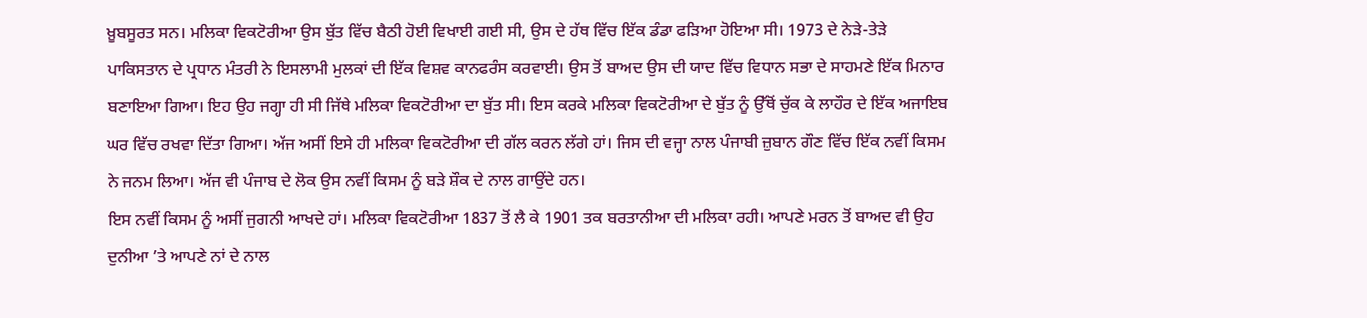ਖ਼ੂਬਸੂਰਤ ਸਨ। ਮਲਿਕਾ ਵਿਕਟੋਰੀਆ ਉਸ ਬੁੱਤ ਵਿੱਚ ਬੈਠੀ ਹੋਈ ਵਿਖਾਈ ਗਈ ਸੀ, ਉਸ ਦੇ ਹੱਥ ਵਿੱਚ ਇੱਕ ਡੰਡਾ ਫੜਿਆ ਹੋਇਆ ਸੀ। 1973 ਦੇ ਨੇੜੇ-ਤੇੜੇ ਪਾਕਿਸਤਾਨ ਦੇ ਪ੍ਰਧਾਨ ਮੰਤਰੀ ਨੇ ਇਸਲਾਮੀ ਮੁਲਕਾਂ ਦੀ ਇੱਕ ਵਿਸ਼ਵ ਕਾਨਫਰੰਸ ਕਰਵਾਈ। ਉਸ ਤੋਂ ਬਾਅਦ ਉਸ ਦੀ ਯਾਦ ਵਿੱਚ ਵਿਧਾਨ ਸਭਾ ਦੇ ਸਾਹਮਣੇ ਇੱਕ ਮਿਨਾਰ ਬਣਾਇਆ ਗਿਆ। ਇਹ ਉਹ ਜਗ੍ਹਾ ਹੀ ਸੀ ਜਿੱਥੇ ਮਲਿਕਾ ਵਿਕਟੋਰੀਆ ਦਾ ਬੁੱਤ ਸੀ। ਇਸ ਕਰਕੇ ਮਲਿਕਾ ਵਿਕਟੋਰੀਆ ਦੇ ਬੁੱਤ ਨੂੰ ਉੱਥੋਂ ਚੁੱਕ ਕੇ ਲਾਹੌਰ ਦੇ ਇੱਕ ਅਜਾਇਬ ਘਰ ਵਿੱਚ ਰਖਵਾ ਦਿੱਤਾ ਗਿਆ। ਅੱਜ ਅਸੀਂ ਇਸੇ ਹੀ ਮਲਿਕਾ ਵਿਕਟੋਰੀਆ ਦੀ ਗੱਲ ਕਰਨ ਲੱਗੇ ਹਾਂ। ਜਿਸ ਦੀ ਵਜ੍ਹਾ ਨਾਲ ਪੰਜਾਬੀ ਜ਼ੁਬਾਨ ਗੌਣ ਵਿੱਚ ਇੱਕ ਨਵੀਂ ਕਿਸਮ ਨੇ ਜਨਮ ਲਿਆ। ਅੱਜ ਵੀ ਪੰਜਾਬ ਦੇ ਲੋਕ ਉਸ ਨਵੀਂ ਕਿਸਮ ਨੂੰ ਬੜੇ ਸ਼ੌਕ ਦੇ ਨਾਲ ਗਾਉਂਦੇ ਹਨ।
ਇਸ ਨਵੀਂ ਕਿਸਮ ਨੂੰ ਅਸੀਂ ਜੁਗਨੀ ਆਖਦੇ ਹਾਂ। ਮਲਿਕਾ ਵਿਕਟੋਰੀਆ 1837 ਤੋਂ ਲੈ ਕੇ 1901 ਤਕ ਬਰਤਾਨੀਆ ਦੀ ਮਲਿਕਾ ਰਹੀ। ਆਪਣੇ ਮਰਨ ਤੋਂ ਬਾਅਦ ਵੀ ਉਹ ਦੁਨੀਆ ’ਤੇ ਆਪਣੇ ਨਾਂ ਦੇ ਨਾਲ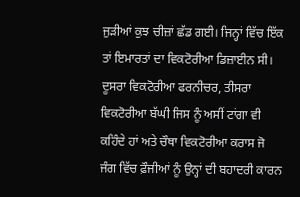ਜੁੜੀਆਂ ਕੁਝ ਚੀਜ਼ਾਂ ਛੱਡ ਗਈ। ਜਿਨ੍ਹਾਂ ਵਿੱਚ ਇੱਕ ਤਾਂ ਇਮਾਰਤਾਂ ਦਾ ਵਿਕਟੋਰੀਆ ਡਿਜ਼ਾਈਨ ਸੀ। ਦੂਸਰਾ ਵਿਕਟੋਰੀਆ ਫਰਨੀਚਰ, ਤੀਸਰਾ ਵਿਕਟੋਰੀਆ ਬੱਘੀ ਜਿਸ ਨੂੰ ਅਸੀਂ ਟਾਂਗਾ ਵੀ ਕਹਿੰਦੇ ਹਾਂ ਅਤੇ ਚੌਥਾ ਵਿਕਟੋਰੀਆ ਕਰਾਸ ਜੋ ਜੰਗ ਵਿੱਚ ਫ਼ੌਜੀਆਂ ਨੂੰ ਉਨ੍ਹਾਂ ਦੀ ਬਹਾਦਰੀ ਕਾਰਨ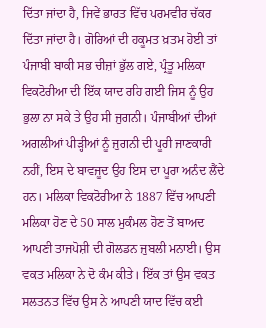ਦਿੱਤਾ ਜਾਂਦਾ ਹੈ, ਜਿਵੇਂ ਭਾਰਤ ਵਿੱਚ ਪਰਮਵੀਰ ਚੱਕਰ ਦਿੱਤਾ ਜਾਂਦਾ ਹੈ। ਗੋਰਿਆਂ ਦੀ ਹਕੂਮਤ ਖ਼ਤਮ ਹੋਈ ਤਾਂ ਪੰਜਾਬੀ ਬਾਕੀ ਸਭ ਚੀਜ਼ਾਂ ਭੁੱਲ ਗਏ, ਪ੍ਰੰਤੂ ਮਲਿਕਾ ਵਿਕਟੋਰੀਆ ਦੀ ਇੱਕ ਯਾਦ ਰਹਿ ਗਈ ਜਿਸ ਨੂੰ ਉਹ ਭੁਲਾ ਨਾ ਸਕੇ ਤੇ ਉਹ ਸੀ ਜੁਗਨੀ। ਪੰਜਾਬੀਆਂ ਦੀਆਂ ਅਗਲੀਆਂ ਪੀੜ੍ਹੀਆਂ ਨੂੰ ਜੁਗਨੀ ਦੀ ਪੂਰੀ ਜਾਣਕਾਰੀ ਨਹੀਂ, ਇਸ ਦੇ ਬਾਵਜੂਦ ਉਹ ਇਸ ਦਾ ਪੂਰਾ ਅਨੰਦ ਲੈਂਦੇ ਹਨ। ਮਲਿਕਾ ਵਿਕਟੋਰੀਆ ਨੇ 1887 ਵਿੱਚ ਆਪਣੀ ਮਲਿਕਾ ਹੋਣ ਦੇ 50 ਸਾਲ ਮੁਕੰਮਲ ਹੋਣ ਤੋਂ ਬਾਅਦ ਆਪਣੀ ਤਾਜਪੋਸ਼ੀ ਦੀ ਗੋਲਡਨ ਜੁਬਲੀ ਮਨਾਈ। ਉਸ ਵਕਤ ਮਲਿਕਾ ਨੇ ਦੋ ਕੰਮ ਕੀਤੇ। ਇੱਕ ਤਾਂ ਉਸ ਵਕਤ ਸਲਤਨਤ ਵਿੱਚ ਉਸ ਨੇ ਆਪਣੀ ਯਾਦ ਵਿੱਚ ਕਈ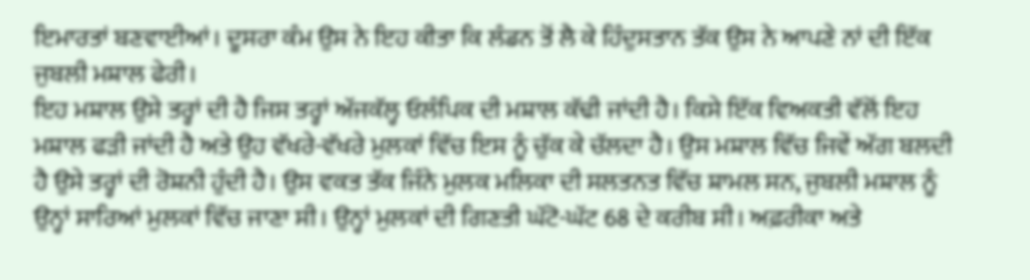ਇਮਾਰਤਾਂ ਬਣਵਾਈਆਂ। ਦੂਸਰਾ ਕੰਮ ਉਸ ਨੇ ਇਹ ਕੀਤਾ ਕਿ ਲੰਡਨ ਤੋਂ ਲੈ ਕੇ ਹਿੰਦੁਸਤਾਨ ਤੱਕ ਉਸ ਨੇ ਆਪਣੇ ਨਾਂ ਦੀ ਇੱਕ ਜੁਬਲੀ ਮਸ਼ਾਲ ਫੇਰੀ।
ਇਹ ਮਸ਼ਾਲ ਉਸੇ ਤਰ੍ਹਾਂ ਦੀ ਹੈ ਜਿਸ ਤਰ੍ਹਾਂ ਅੱਜਕੱਲ੍ਹ ਓਲੰਪਿਕ ਦੀ ਮਸ਼ਾਲ ਕੱਢੀ ਜਾਂਦੀ ਹੈ। ਕਿਸੇ ਇੱਕ ਵਿਅਕਤੀ ਵੱਲੋਂ ਇਹ ਮਸ਼ਾਲ ਫੜੀ ਜਾਂਦੀ ਹੈ ਅਤੇ ਉਹ ਵੱਖਰੇ-ਵੱਖਰੇ ਮੁਲਕਾਂ ਵਿੱਚ ਇਸ ਨੂੰ ਚੁੱਕ ਕੇ ਚੱਲਦਾ ਹੈ। ਉਸ ਮਸ਼ਾਲ ਵਿੱਚ ਜਿਵੇਂ ਅੱਗ ਬਲਦੀ ਹੈ ਉਸੇ ਤਰ੍ਹਾਂ ਦੀ ਰੋਸ਼ਨੀ ਹੁੰਦੀ ਹੈ। ਉਸ ਵਕਤ ਤੱਕ ਜਿੰਨੇ ਮੁਲਕ ਮਲਿਕਾ ਦੀ ਸਲਤਨਤ ਵਿੱਚ ਸ਼ਾਮਲ ਸਨ, ਜੁਬਲੀ ਮਸ਼ਾਲ ਨੂੰ ਉਨ੍ਹਾਂ ਸਾਰਿਆਂ ਮੁਲਕਾਂ ਵਿੱਚ ਜਾਣਾ ਸੀ। ਉਨ੍ਹਾਂ ਮੁਲਕਾਂ ਦੀ ਗਿਣਤੀ ਘੱਟੋ-ਘੱਟ 68 ਦੇ ਕਰੀਬ ਸੀ। ਅਫ਼ਰੀਕਾ ਅਤੇ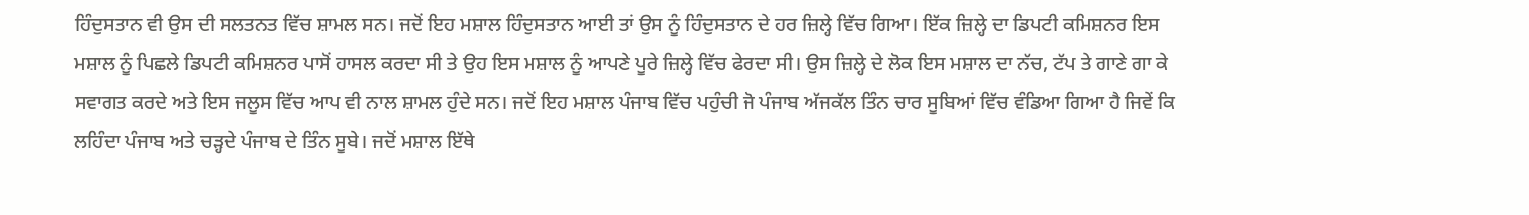ਹਿੰਦੁਸਤਾਨ ਵੀ ਉਸ ਦੀ ਸਲਤਨਤ ਵਿੱਚ ਸ਼ਾਮਲ ਸਨ। ਜਦੋਂ ਇਹ ਮਸ਼ਾਲ ਹਿੰਦੁਸਤਾਨ ਆਈ ਤਾਂ ਉਸ ਨੂੰ ਹਿੰਦੁਸਤਾਨ ਦੇ ਹਰ ਜ਼ਿਲ੍ਹੇ ਵਿੱਚ ਗਿਆ। ਇੱਕ ਜ਼ਿਲ੍ਹੇ ਦਾ ਡਿਪਟੀ ਕਮਿਸ਼ਨਰ ਇਸ ਮਸ਼ਾਲ ਨੂੰ ਪਿਛਲੇ ਡਿਪਟੀ ਕਮਿਸ਼ਨਰ ਪਾਸੋਂ ਹਾਸਲ ਕਰਦਾ ਸੀ ਤੇ ਉਹ ਇਸ ਮਸ਼ਾਲ ਨੂੰ ਆਪਣੇ ਪੂਰੇ ਜ਼ਿਲ੍ਹੇ ਵਿੱਚ ਫੇਰਦਾ ਸੀ। ਉਸ ਜ਼ਿਲ੍ਹੇ ਦੇ ਲੋਕ ਇਸ ਮਸ਼ਾਲ ਦਾ ਨੱਚ, ਟੱਪ ਤੇ ਗਾਣੇ ਗਾ ਕੇ ਸਵਾਗਤ ਕਰਦੇ ਅਤੇ ਇਸ ਜਲੂਸ ਵਿੱਚ ਆਪ ਵੀ ਨਾਲ ਸ਼ਾਮਲ ਹੁੰਦੇ ਸਨ। ਜਦੋਂ ਇਹ ਮਸ਼ਾਲ ਪੰਜਾਬ ਵਿੱਚ ਪਹੁੰਚੀ ਜੋ ਪੰਜਾਬ ਅੱਜਕੱਲ ਤਿੰਨ ਚਾਰ ਸੂਬਿਆਂ ਵਿੱਚ ਵੰਡਿਆ ਗਿਆ ਹੈ ਜਿਵੇਂ ਕਿ ਲਹਿੰਦਾ ਪੰਜਾਬ ਅਤੇ ਚੜ੍ਹਦੇ ਪੰਜਾਬ ਦੇ ਤਿੰਨ ਸੂਬੇ। ਜਦੋਂ ਮਸ਼ਾਲ ਇੱਥੇ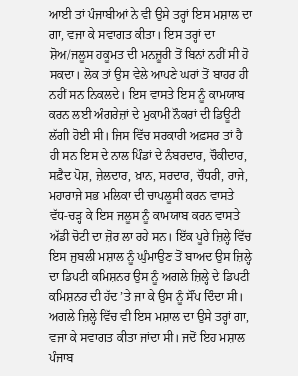ਆਈ ਤਾਂ ਪੰਜਾਬੀਆਂ ਨੇ ਵੀ ਉਸੇ ਤਰ੍ਹਾਂ ਇਸ ਮਸ਼ਾਲ ਦਾ ਗਾ, ਵਜਾ ਕੇ ਸਵਾਗਤ ਕੀਤਾ। ਇਸ ਤਰ੍ਹਾਂ ਦਾ ਸ਼ੋਅ/ਜਲੂਸ ਹਕੂਮਤ ਦੀ ਮਨਜ਼ੂਰੀ ਤੋਂ ਬਿਨਾਂ ਨਹੀਂ ਸੀ ਹੋ ਸਕਦਾ। ਲੋਕ ਤਾਂ ਉਸ ਵੇਲੇ ਆਪਣੇ ਘਰਾਂ ਤੋਂ ਬਾਹਰ ਹੀ ਨਹੀਂ ਸਨ ਨਿਕਲਦੇ। ਇਸ ਵਾਸਤੇ ਇਸ ਨੂੰ ਕਾਮਯਾਬ ਕਰਨ ਲਈ ਅੰਗਰੇਜ਼ਾਂ ਦੇ ਮੁਕਾਮੀ ਨੌਕਰਾਂ ਦੀ ਡਿਊਟੀ ਲੱਗੀ ਹੋਈ ਸੀ। ਜਿਸ ਵਿੱਚ ਸਰਕਾਰੀ ਅਫ਼ਸਰ ਤਾਂ ਹੈ ਹੀ ਸਨ ਇਸ ਦੇ ਨਾਲ ਪਿੰਡਾਂ ਦੇ ਨੰਬਰਦਾਰ, ਚੌਕੀਦਾਰ, ਸਫ਼ੈਦ ਪੋਸ਼, ਜ਼ੇਲਦਾਰ, ਖ਼ਾਨ, ਸਰਦਾਰ, ਚੌਧਰੀ, ਰਾਜੇ, ਮਹਾਰਾਜੇ ਸਭ ਮਲਿਕਾ ਦੀ ਚਾਪਲੂਸੀ ਕਰਨ ਵਾਸਤੇ ਵੱਧ-ਚੜ੍ਹ ਕੇ ਇਸ ਜਲੂਸ ਨੂੰ ਕਾਮਯਾਬ ਕਰਨ ਵਾਸਤੇ ਅੱਡੀ ਚੋਟੀ ਦਾ ਜ਼ੋਰ ਲਾ ਰਹੇ ਸਨ। ਇੱਕ ਪੂਰੇ ਜ਼ਿਲ੍ਹੇ ਵਿੱਚ ਇਸ ਜੁਬਲੀ ਮਸ਼ਾਲ ਨੂੰ ਘੁੰਮਾਉਣ ਤੋਂ ਬਾਅਦ ਉਸ ਜ਼ਿਲ੍ਹੇ ਦਾ ਡਿਪਟੀ ਕਮਿਸ਼ਨਰ ਉਸ ਨੂੰ ਅਗਲੇ ਜ਼ਿਲ੍ਹੇ ਦੇ ਡਿਪਟੀ ਕਮਿਸ਼ਨਰ ਦੀ ਹੱਦ ’ਤੇ ਜਾ ਕੇ ਉਸ ਨੂੰ ਸੌਂਪ ਦਿੰਦਾ ਸੀ। ਅਗਲੇ ਜ਼ਿਲ੍ਹੇ ਵਿੱਚ ਵੀ ਇਸ ਮਸ਼ਾਲ ਦਾ ਉਸੇ ਤਰ੍ਹਾਂ ਗਾ, ਵਜਾ ਕੇ ਸਵਾਗਤ ਕੀਤਾ ਜਾਂਦਾ ਸੀ। ਜਦੋਂ ਇਹ ਮਸ਼ਾਲ ਪੰਜਾਬ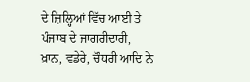ਦੇ ਜ਼ਿਲ੍ਹਿਆਂ ਵਿੱਚ ਆਈ ਤੇ ਪੰਜਾਬ ਦੇ ਜਾਗਰੀਦਾਰੀ, ਖ਼ਾਨ, ਵਡੇਰੇ, ਚੌਧਰੀ ਆਦਿ ਨੇ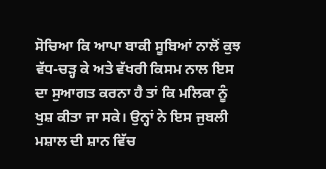ਸੋਚਿਆ ਕਿ ਆਪਾ ਬਾਕੀ ਸੂਬਿਆਂ ਨਾਲੋਂ ਕੁਝ ਵੱਧ-ਚੜ੍ਹ ਕੇ ਅਤੇ ਵੱਖਰੀ ਕਿਸਮ ਨਾਲ ਇਸ ਦਾ ਸੁਆਗਤ ਕਰਨਾ ਹੈ ਤਾਂ ਕਿ ਮਲਿਕਾ ਨੂੰ ਖੁਸ਼ ਕੀਤਾ ਜਾ ਸਕੇ। ਉਨ੍ਹਾਂ ਨੇ ਇਸ ਜੁਬਲੀ ਮਸ਼ਾਲ ਦੀ ਸ਼ਾਨ ਵਿੱਚ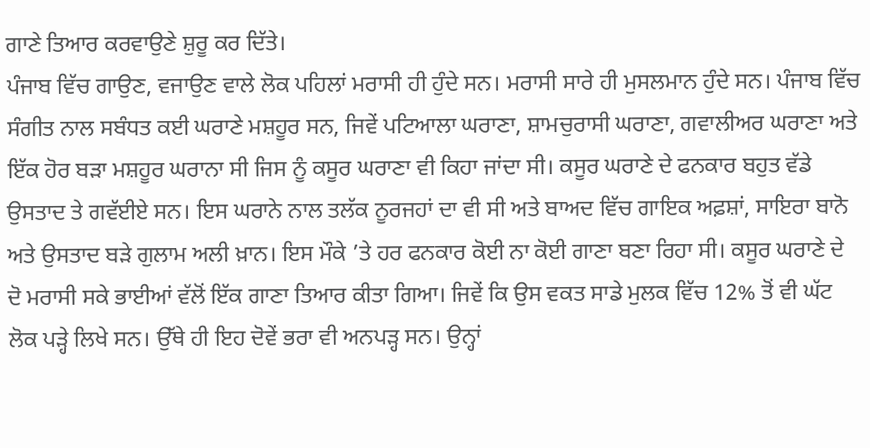ਗਾਣੇ ਤਿਆਰ ਕਰਵਾਉਣੇ ਸ਼ੁਰੂ ਕਰ ਦਿੱਤੇ।
ਪੰਜਾਬ ਵਿੱਚ ਗਾਉਣ, ਵਜਾਉਣ ਵਾਲੇ ਲੋਕ ਪਹਿਲਾਂ ਮਰਾਸੀ ਹੀ ਹੁੰਦੇ ਸਨ। ਮਰਾਸੀ ਸਾਰੇ ਹੀ ਮੁਸਲਮਾਨ ਹੁੰਦੇ ਸਨ। ਪੰਜਾਬ ਵਿੱਚ ਸੰਗੀਤ ਨਾਲ ਸਬੰਧਤ ਕਈ ਘਰਾਣੇ ਮਸ਼ਹੂਰ ਸਨ, ਜਿਵੇਂ ਪਟਿਆਲਾ ਘਰਾਣਾ, ਸ਼ਾਮਚੁਰਾਸੀ ਘਰਾਣਾ, ਗਵਾਲੀਅਰ ਘਰਾਣਾ ਅਤੇ ਇੱਕ ਹੋਰ ਬੜਾ ਮਸ਼ਹੂਰ ਘਰਾਨਾ ਸੀ ਜਿਸ ਨੂੰ ਕਸੂਰ ਘਰਾਣਾ ਵੀ ਕਿਹਾ ਜਾਂਦਾ ਸੀ। ਕਸੂਰ ਘਰਾਣੇ ਦੇ ਫਨਕਾਰ ਬਹੁਤ ਵੱਡੇ ਉਸਤਾਦ ਤੇ ਗਵੱਈਏ ਸਨ। ਇਸ ਘਰਾਨੇ ਨਾਲ ਤਲੱਕ ਨੂਰਜਹਾਂ ਦਾ ਵੀ ਸੀ ਅਤੇ ਬਾਅਦ ਵਿੱਚ ਗਾਇਕ ਅਫ਼ਸ਼ਾਂ, ਸਾਇਰਾ ਬਾਨੋ ਅਤੇ ਉਸਤਾਦ ਬੜੇ ਗੁਲਾਮ ਅਲੀ ਖ਼ਾਨ। ਇਸ ਮੌਕੇ ’ਤੇ ਹਰ ਫਨਕਾਰ ਕੋਈ ਨਾ ਕੋਈ ਗਾਣਾ ਬਣਾ ਰਿਹਾ ਸੀ। ਕਸੂਰ ਘਰਾਣੇ ਦੇ ਦੋ ਮਰਾਸੀ ਸਕੇ ਭਾਈਆਂ ਵੱਲੋਂ ਇੱਕ ਗਾਣਾ ਤਿਆਰ ਕੀਤਾ ਗਿਆ। ਜਿਵੇਂ ਕਿ ਉਸ ਵਕਤ ਸਾਡੇ ਮੁਲਕ ਵਿੱਚ 12% ਤੋਂ ਵੀ ਘੱਟ ਲੋਕ ਪੜ੍ਹੇ ਲਿਖੇ ਸਨ। ਉੱਥੇ ਹੀ ਇਹ ਦੋਵੇਂ ਭਰਾ ਵੀ ਅਨਪੜ੍ਹ ਸਨ। ਉਨ੍ਹਾਂ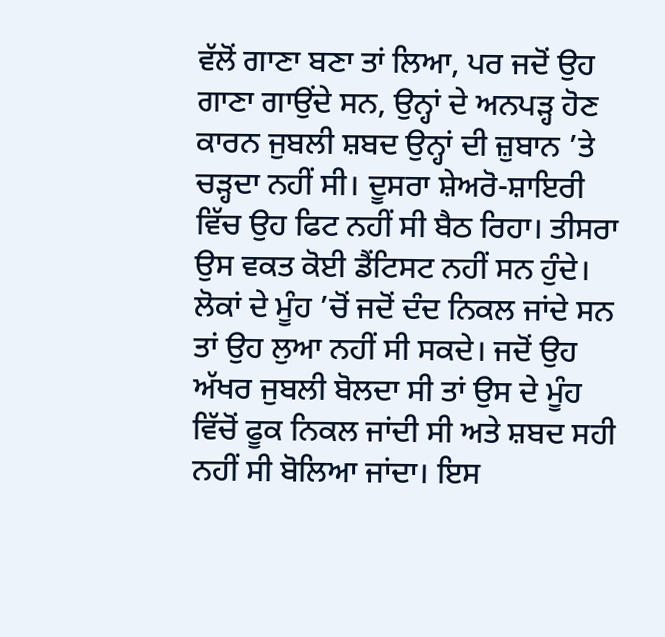ਵੱਲੋਂ ਗਾਣਾ ਬਣਾ ਤਾਂ ਲਿਆ, ਪਰ ਜਦੋਂ ਉਹ ਗਾਣਾ ਗਾਉਂਦੇ ਸਨ, ਉਨ੍ਹਾਂ ਦੇ ਅਨਪੜ੍ਹ ਹੋਣ ਕਾਰਨ ਜੁਬਲੀ ਸ਼ਬਦ ਉਨ੍ਹਾਂ ਦੀ ਜ਼ੁਬਾਨ ’ਤੇ ਚੜ੍ਹਦਾ ਨਹੀਂ ਸੀ। ਦੂਸਰਾ ਸ਼ੇਅਰੋ-ਸ਼ਾਇਰੀ ਵਿੱਚ ਉਹ ਫਿਟ ਨਹੀਂ ਸੀ ਬੈਠ ਰਿਹਾ। ਤੀਸਰਾ ਉਸ ਵਕਤ ਕੋਈ ਡੈਂਟਿਸਟ ਨਹੀਂ ਸਨ ਹੁੰਦੇ। ਲੋਕਾਂ ਦੇ ਮੂੰਹ ’ਚੋਂ ਜਦੋਂ ਦੰਦ ਨਿਕਲ ਜਾਂਦੇ ਸਨ ਤਾਂ ਉਹ ਲੁਆ ਨਹੀਂ ਸੀ ਸਕਦੇ। ਜਦੋਂ ਉਹ ਅੱਖਰ ਜੁਬਲੀ ਬੋਲਦਾ ਸੀ ਤਾਂ ਉਸ ਦੇ ਮੂੰਹ ਵਿੱਚੋਂ ਫੂਕ ਨਿਕਲ ਜਾਂਦੀ ਸੀ ਅਤੇ ਸ਼ਬਦ ਸਹੀ ਨਹੀਂ ਸੀ ਬੋਲਿਆ ਜਾਂਦਾ। ਇਸ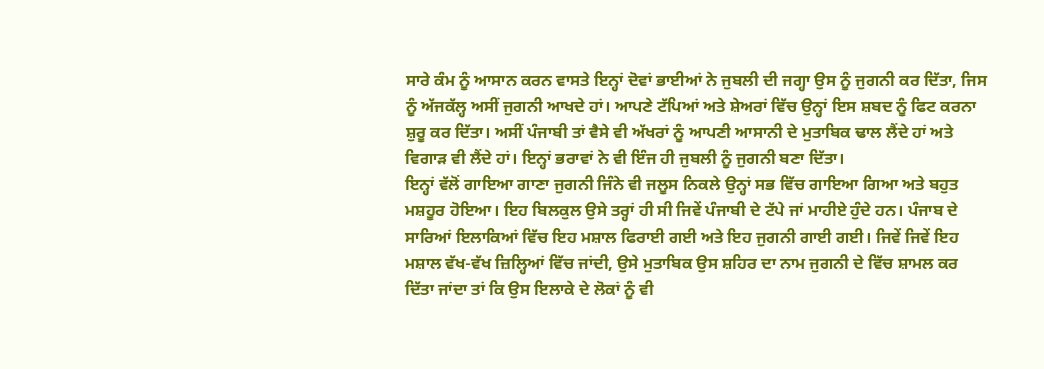ਸਾਰੇ ਕੰਮ ਨੂੰ ਆਸਾਨ ਕਰਨ ਵਾਸਤੇ ਇਨ੍ਹਾਂ ਦੋਵਾਂ ਭਾਈਆਂ ਨੇ ਜੁਬਲੀ ਦੀ ਜਗ੍ਹਾ ਉਸ ਨੂੰ ਜੁਗਨੀ ਕਰ ਦਿੱਤਾ, ਜਿਸ ਨੂੰ ਅੱਜਕੱਲ੍ਹ ਅਸੀਂ ਜੁਗਨੀ ਆਖਦੇ ਹਾਂ। ਆਪਣੇ ਟੱਪਿਆਂ ਅਤੇ ਸ਼ੇਅਰਾਂ ਵਿੱਚ ਉਨ੍ਹਾਂ ਇਸ ਸ਼ਬਦ ਨੂੰ ਫਿਟ ਕਰਨਾ ਸ਼ੁਰੂ ਕਰ ਦਿੱਤਾ। ਅਸੀਂ ਪੰਜਾਬੀ ਤਾਂ ਵੈਸੇ ਵੀ ਅੱਖਰਾਂ ਨੂੰ ਆਪਣੀ ਆਸਾਨੀ ਦੇ ਮੁਤਾਬਿਕ ਢਾਲ ਲੈਂਦੇ ਹਾਂ ਅਤੇ ਵਿਗਾੜ ਵੀ ਲੈਂਦੇ ਹਾਂ। ਇਨ੍ਹਾਂ ਭਰਾਵਾਂ ਨੇ ਵੀ ਇੰਜ ਹੀ ਜੁਬਲੀ ਨੂੰ ਜੁਗਨੀ ਬਣਾ ਦਿੱਤਾ।
ਇਨ੍ਹਾਂ ਵੱਲੋਂ ਗਾਇਆ ਗਾਣਾ ਜੁਗਨੀ ਜਿੰਨੇ ਵੀ ਜਲੂਸ ਨਿਕਲੇ ਉਨ੍ਹਾਂ ਸਭ ਵਿੱਚ ਗਾਇਆ ਗਿਆ ਅਤੇ ਬਹੁਤ ਮਸ਼ਹੂਰ ਹੋਇਆ। ਇਹ ਬਿਲਕੁਲ ਉਸੇ ਤਰ੍ਹਾਂ ਹੀ ਸੀ ਜਿਵੇਂ ਪੰਜਾਬੀ ਦੇ ਟੱਪੇ ਜਾਂ ਮਾਹੀਏ ਹੁੰਦੇ ਹਨ। ਪੰਜਾਬ ਦੇ ਸਾਰਿਆਂ ਇਲਾਕਿਆਂ ਵਿੱਚ ਇਹ ਮਸ਼ਾਲ ਫਿਰਾਈ ਗਈ ਅਤੇ ਇਹ ਜੁਗਨੀ ਗਾਈ ਗਈ। ਜਿਵੇਂ ਜਿਵੇਂ ਇਹ ਮਸ਼ਾਲ ਵੱਖ-ਵੱਖ ਜ਼ਿਲ੍ਹਿਆਂ ਵਿੱਚ ਜਾਂਦੀ, ਉਸੇ ਮੁਤਾਬਿਕ ਉਸ ਸ਼ਹਿਰ ਦਾ ਨਾਮ ਜੁਗਨੀ ਦੇ ਵਿੱਚ ਸ਼ਾਮਲ ਕਰ ਦਿੱਤਾ ਜਾਂਦਾ ਤਾਂ ਕਿ ਉਸ ਇਲਾਕੇ ਦੇ ਲੋਕਾਂ ਨੂੰ ਵੀ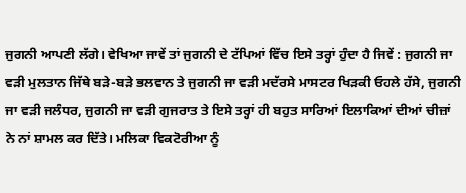ਜੁਗਨੀ ਆਪਣੀ ਲੱਗੇ। ਵੇਖਿਆ ਜਾਵੇਂ ਤਾਂ ਜੁਗਨੀ ਦੇ ਟੱਪਿਆਂ ਵਿੱਚ ਇਸੇ ਤਰ੍ਹਾਂ ਹੁੰਦਾ ਹੈ ਜਿਵੇਂ : ਜੁਗਨੀ ਜਾ ਵੜੀ ਮੁਲਤਾਨ ਜਿੱਥੇ ਬੜੇ-ਬੜੇ ਭਲਵਾਨ ਤੇ ਜੁਗਨੀ ਜਾ ਵੜੀ ਮਦੱਰਸੇ ਮਾਸਟਰ ਖਿੜਕੀ ਓਹਲੇ ਹੱਸੇ, ਜੁਗਨੀ ਜਾ ਵੜੀ ਜਲੰਧਰ, ਜੁਗਨੀ ਜਾ ਵੜੀ ਗੁਜਰਾਤ ਤੇ ਇਸੇ ਤਰ੍ਹਾਂ ਹੀ ਬਹੁਤ ਸਾਰਿਆਂ ਇਲਾਕਿਆਂ ਦੀਆਂ ਚੀਜ਼ਾਂ ਨੇ ਨਾਂ ਸ਼ਾਮਲ ਕਰ ਦਿੱਤੇ। ਮਲਿਕਾ ਵਿਕਟੋਰੀਆ ਨੂੰ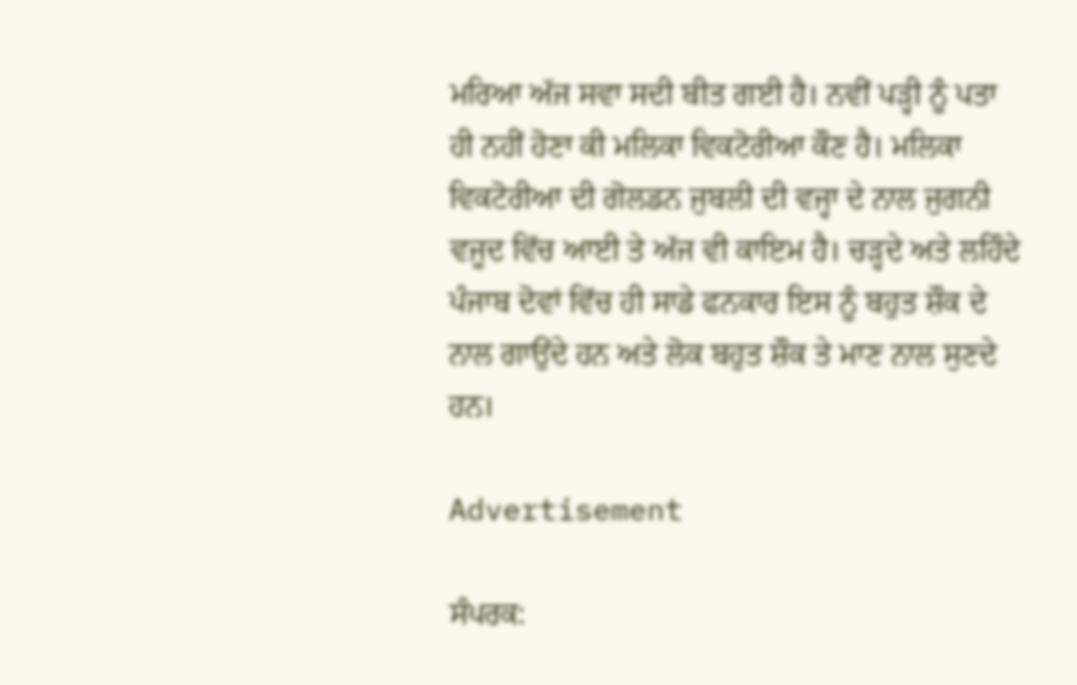ਮਰਿਆ ਅੱਜ ਸਵਾ ਸਦੀ ਬੀਤ ਗਈ ਹੈ। ਨਵੀਂ ਪੜ੍ਹੀ ਨੂੰ ਪਤਾ ਹੀ ਨਹੀਂ ਹੋਣਾ ਕੀ ਮਲਿਕਾ ਵਿਕਟੋਰੀਆ ਕੌਣ ਹੈ। ਮਲਿਕਾ ਵਿਕਟੋਰੀਆ ਦੀ ਗੋਲਡਨ ਜੁਬਲੀ ਦੀ ਵਜ੍ਹਾ ਦੇ ਨਾਲ ਜੁਗਨੀ ਵਜੂਦ ਵਿੱਚ ਆਈ ਤੇ ਅੱਜ ਵੀ ਕਾਇਮ ਹੈ। ਚੜ੍ਹਦੇ ਅਤੇ ਲਹਿੰਦੇ ਪੰਜਾਬ ਦੋਵਾਂ ਵਿੱਚ ਹੀ ਸਾਡੇ ਫਨਕਾਰ ਇਸ ਨੂੰ ਬਹੁਤ ਸ਼ੌਕ ਦੇ ਨਾਲ ਗਾਉਂਦੇ ਹਨ ਅਤੇ ਲੋਕ ਬਹੁਤ ਸ਼ੌਕ ਤੇ ਮਾਣ ਨਾਲ ਸੁਣਦੇ ਹਨ।

Advertisement

ਸੰਪਰਕ: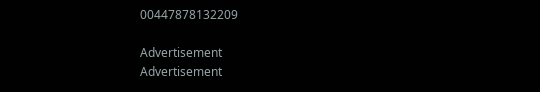00447878132209

Advertisement
Advertisement